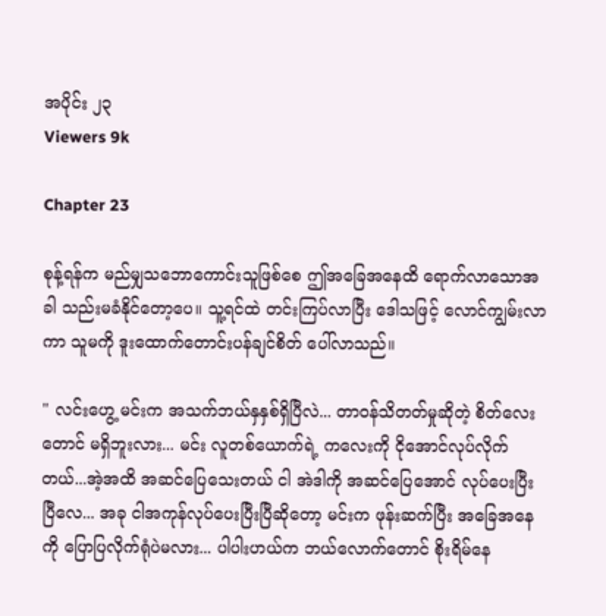အပိုင်း ၂၃
Viewers 9k

Chapter 23

စုန့်ရန်က မည်မျှသဘောကောင်းသူဖြစ်စေ ဤအခြေအနေထိ ရောက်လာသောအခါ သည်းမခံနိုင်တော့ပေ။ သူ့ရင်ထဲ တင်းကြပ်လာပြီး ဒေါသဖြင့် လောင်ကျွမ်းလာကာ သူမကို ဒူးထောက်တောင်းပန်ချင်စိတ် ပေါ်လာသည်။

" လင်းဟွေ့ မင်းက အသက်ဘယ်နှနှစ်ရှိပြီလဲ... တာဝန်သိတတ်မှုဆိုတဲ့ စိတ်လေးတောင် မရှိဘူးလား... မင်း လူတစ်ယောက်ရဲ့ ကလေးကို ငိုအောင်လုပ်လိုက်တယ်...အဲ့အထိ အဆင်ပြေသေးတယ် ငါ အဲဒါကို အဆင်ပြေအောင် လုပ်ပေးပြီးပြီလေ... အခု ငါအကုန်လုပ်ပေးပြီးပြီဆိုတော့ မင်းက ဖုန်းဆက်ပြီး အခြေအနေကို ပြောပြလိုက်ရုံပဲမလား... ပါပါးဟယ်က ဘယ်လောက်တောင် စိုးရိမ်နေ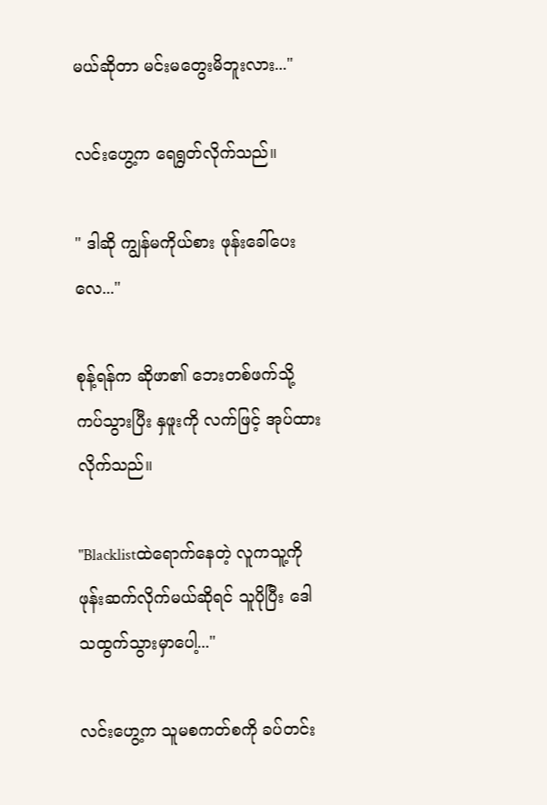မယ်ဆိုတာ မင်းမတွေးမိဘူးလား..."

လင်းဟွေ့က ရေရွတ်လိုက်သည်။

" ဒါဆို ကျွန်မကိုယ်စား ဖုန်းခေါ်ပေးလေ..."

စုန့်ရန်က ဆိုဖာ၏ ဘေးတစ်ဖက်သို့ ကပ်သွားပြီး နှဖူးကို လက်ဖြင့် အုပ်ထားလိုက်သည်။

"Blacklistထဲရောက်နေတဲ့ လူကသူ့ကို ဖုန်းဆက်လိုက်မယ်ဆိုရင် သူပိုပြီး ဒေါသထွက်သွားမှာပေါ့..."

လင်းဟွေ့က သူမစကတ်စကို ခပ်တင်း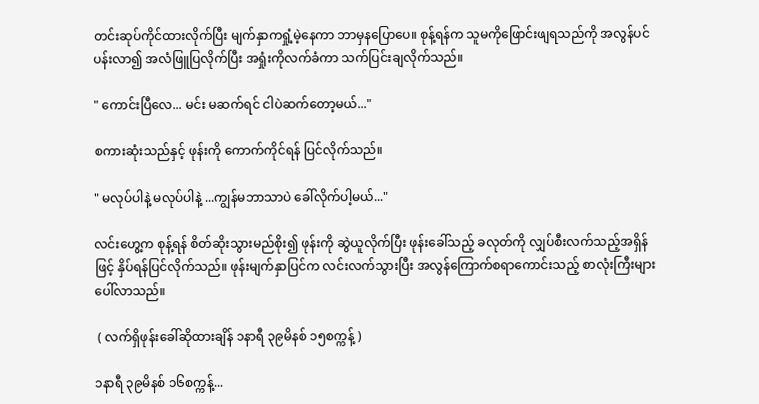တင်းဆုပ်ကိုင်ထားလိုက်ပြီး မျက်နှာကရှုံ့မဲ့နေကာ ဘာမှနပြောပေ။ စုန့်ရန်က သူမကိုဖြောင်းဖျရသည်ကို အလွန်ပင်ပန်းလာ၍ အလံဖြူပြလိုက်ပြီး အရှုံးကိုလက်ခံကာ သက်ပြင်းချလိုက်သည်။

" ကောင်းပြီလေ... မင်း မဆက်ရင် ငါပဲဆက်တော့မယ်..."

စကားဆုံးသည်နှင့် ဖုန်းကို ကောက်ကိုင်ရန် ပြင်လိုက်သည်။

" မလုပ်ပါနဲ့ မလုပ်ပါနဲ့ ...ကျွန်မဘာသာပဲ ခေါ်လိုက်ပါ့မယ်..."

လင်းဟွေ့က စုန့်ရန် စိတ်ဆိုးသွားမည်စိုး၍ ဖုန်းကို ဆွဲယူလိုက်ပြီး ဖုန်းခေါ်သည့် ခလုတ်ကို လျှပ်စီးလက်သည့်အရှိန်ဖြင့် နှိပ်ရန်ပြင်လိုက်သည်။ ဖုန်းမျက်နှာပြင်က လင်းလက်သွားပြီး အလွန်ကြောက်စရာကောင်းသည့် စာလုံးကြီးများ ပေါ်လာသည်။

 ( လက်ရှိဖုန်းခေါ်ဆိုထားချိန် ၁နာရီ ၃၉မိနစ် ၁၅စက္ကန့် )

၁နာရီ ၃၉မိနစ် ၁၆စက္ကန့်...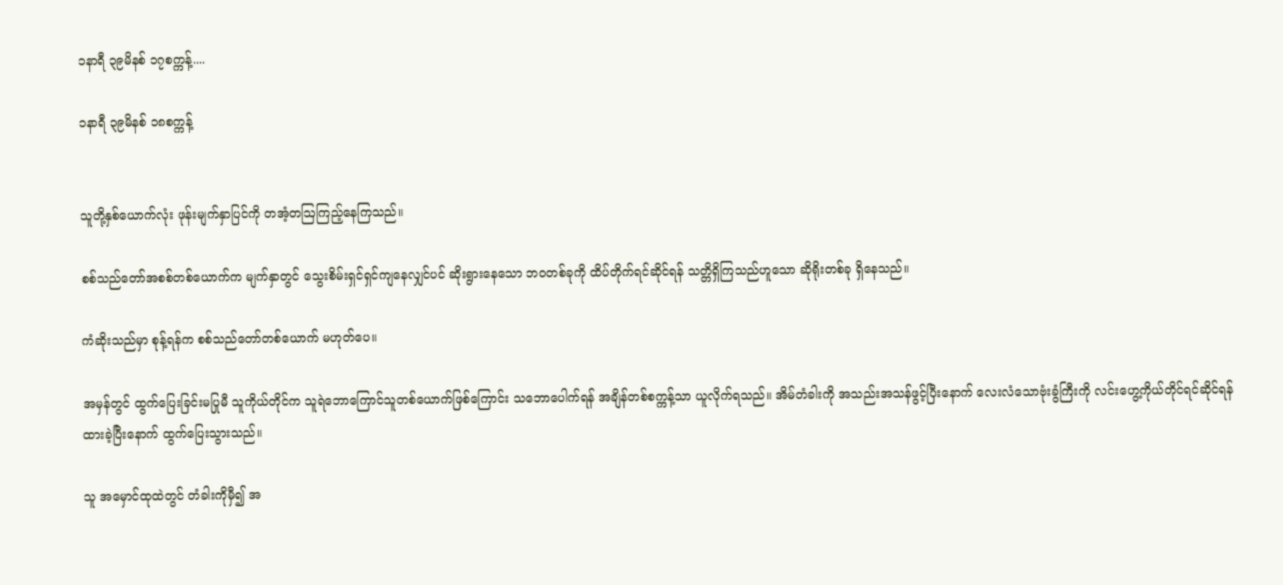၁နာရီ ၃၉မိနစ် ၁၇စက္ကန့်....

၁နာရီ ၃၉မိနစ် ၁၈စက္ကန့်


သူတို့နှစ်ယောက်လုံး ဖုန်းမျက်နှာပြင်ကို တအံ့တဩကြည့်နေကြသည်။

စစ်သည်တော်အစစ်တစ်ယောက်က မျက်နှာတွင် သွေးစိမ်းရှင်ရှင်ကျနေလျှင်ပင် ဆိုးရွားနေသော ဘဝတစ်ခုကို ထိပ်တိုက်ရင်ဆိုင်ရန် သတ္တိရှိကြသည်ဟူသော ဆိုရိုးတစ်ခု ရှိနေသည်။

ကံဆိုးသည်မှာ စုန့်ရန်က စစ်သည်တော်တစ်ယောက် မဟုတ်ပေ။

အမှန်တွင် ထွက်ပြေးခြင်းမပြုမီ သူကိုယ်တိုင်က သူရဲဘောကြောင်သူတစ်ယောက်ဖြစ်ကြောင်း သဘောပေါက်ရန် အချိန်တစ်စက္ကန့်သာ ယူလိုက်ရသည်။ အိမ်တံခါးကို အသည်းအသန်ဖွင့်ပြီးနောက် လေးလံသောဗုံးခွံကြီးကို လင်းဟွေ့ကိုယ်တိုင်ရင်ဆိုင်ရန် ထားခဲ့ပြီးနောက် ထွက်ပြေးသွားသည်။

သူ အမှောင်ထုထဲတွင် တံခါးကိုမှီ၍ အ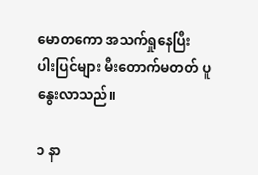မောတကော အသက်ရှုနေပြီး ပါးပြင်များ မီးတောက်မတတ် ပူနွေးလာသည်။

၁ နာ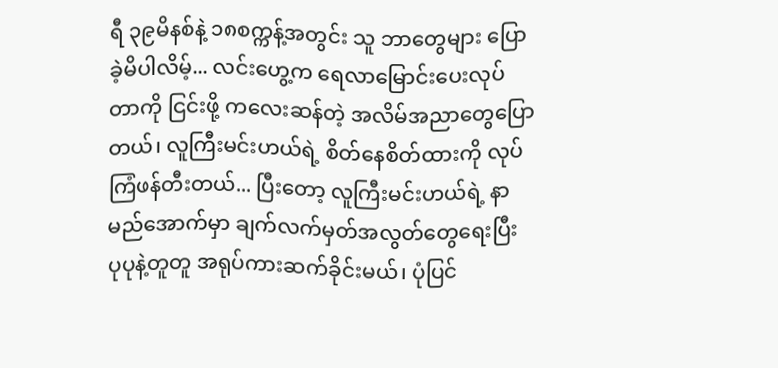ရီ ၃၉မိနစ်နဲ့ ၁၈စက္ကန့်အတွင်း သူ ဘာတွေများ ပြောခဲ့မိပါလိမ့်... လင်းဟွေ့က ရေလာမြောင်းပေးလုပ်တာကို ငြင်းဖို့ ကလေးဆန်တဲ့ အလိမ်အညာတွေပြောတယ်၊ လူကြီးမင်းဟယ်ရဲ့ စိတ်နေစိတ်ထားကို လုပ်ကြံဖန်တီးတယ်... ပြီးတော့ လူကြီးမင်းဟယ်ရဲ့ နာမည်အောက်မှာ ချက်လက်မှတ်အလွတ်တွေရေးပြီး ပုပုနဲ့တူတူ အရုပ်ကားဆက်ခိုင်းမယ်၊ ပုံပြင်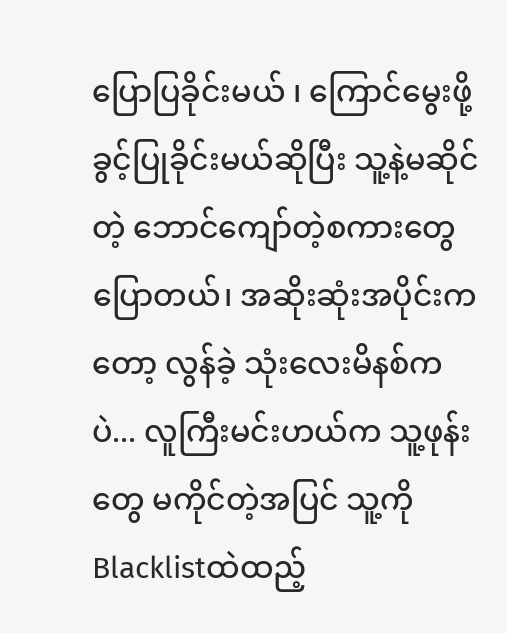ပြောပြခိုင်းမယ် ၊ ကြောင်မွေးဖို့ ခွင့်ပြုခိုင်းမယ်ဆိုပြီး သူ့နဲ့မဆိုင်တဲ့ ဘောင်ကျော်တဲ့စကားတွေပြောတယ်၊ အဆိုးဆုံးအပိုင်းကတော့ လွန်ခဲ့ သုံးလေးမိနစ်ကပဲ... လူကြီးမင်းဟယ်က သူ့ဖုန်းတွေ မကိုင်တဲ့အပြင် သူ့ကို Blacklistထဲထည့်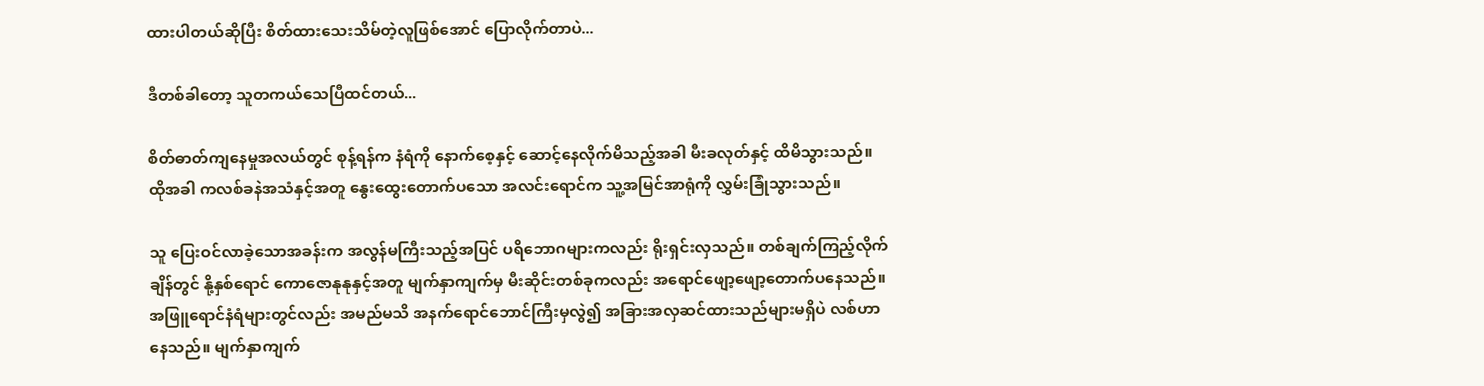ထားပါတယ်ဆိုပြီး စိတ်ထားသေးသိမ်တဲ့လူဖြစ်အောင် ပြောလိုက်တာပဲ...

ဒီတစ်ခါတော့ သူတကယ်သေပြီထင်တယ်...

စိတ်ဓာတ်ကျနေမှုအလယ်တွင် စုန့်ရန်က နံရံကို နောက်စေ့နှင့် ဆောင့်နေလိုက်မိသည့်အခါ မီးခလုတ်နှင့် ထိမိသွားသည်။ ထိုအခါ ကလစ်ခနဲအသံနှင့်အတူ နွေးထွေးတောက်ပသော အလင်းရောင်က သူ့အမြင်အာရုံကို လွှမ်းခြုံသွားသည်။

သူ ပြေးဝင်လာခဲ့သောအခန်းက အလွန်မကြီးသည့်အပြင် ပရိဘောဂများကလည်း ရိုးရှင်းလှသည်။ တစ်ချက်ကြည့်လိုက်ချိန်တွင် နို့နှစ်ရောင် ကောဇောနုနုနှင့်အတူ မျက်နှာကျက်မှ မီးဆိုင်းတစ်ခုကလည်း အရောင်ဖျော့ဖျော့တောက်ပနေသည်။ အဖြူရောင်နံရံများတွင်လည်း အမည်မသိ အနက်ရောင်ဘောင်ကြီးမှလွဲ၍ အခြားအလှဆင်ထားသည်များမရှိပဲ လစ်ဟာနေသည်။ မျက်နှာကျက်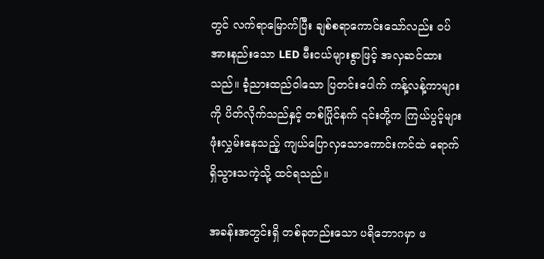တွင် လက်ရာမြောက်ပြီး ချစ်စရာကောင်းသော်လည်း ဝပ်အားနည်းသော LED မီးငယ်များစွာဖြင့် အလှဆင်ထားသည်။ ခံ့ညားထည်ဝါသော ပြတင်းပေါက် ကန့်လန့်ကာများကို ပိတ်လိုက်သည်နှင့် တစ်ပြိုင်နက် ၎င်းတို့က ကြယ်ပွင့်များဖုံးလွှမ်းနေသည့် ကျယ်ပြောလှသောကောင်းကင်ထဲ ရောက်ရှိသွားသကဲ့သို့ ထင်ရသည်။

အခန်းအတွင်းရှိ တစ်ခုတည်းသော ပရိဘောဂမှာ ဖ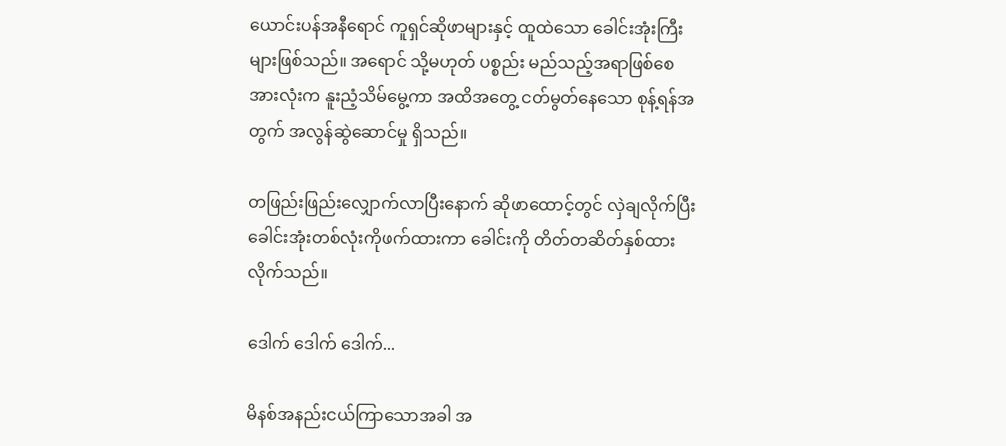ယောင်းပန်အနီရောင် ကူရှင်ဆိုဖာများနှင့် ထူထဲသော ခေါင်းအုံးကြီးများဖြစ်သည်။ အရောင် သို့မဟုတ် ပစ္စည်း မည်သည့်အရာဖြစ်စေ အားလုံးက နူးညံ့သိမ်မွေ့ကာ အထိအတွေ့ ငတ်မွတ်နေသော စုန့်ရန်အတွက် အလွန်ဆွဲဆောင်မှု ရှိသည်။

တဖြည်းဖြည်းလျှောက်လာပြီးနောက် ဆိုဖာထောင့်တွင် လှဲချလိုက်ပြီး ခေါင်းအုံးတစ်လုံးကိုဖက်ထားကာ ခေါင်းကို တိတ်တဆိတ်နှစ်ထားလိုက်သည်။

ဒေါက် ဒေါက် ဒေါက်...

မိနစ်အနည်းငယ်ကြာသောအခါ အ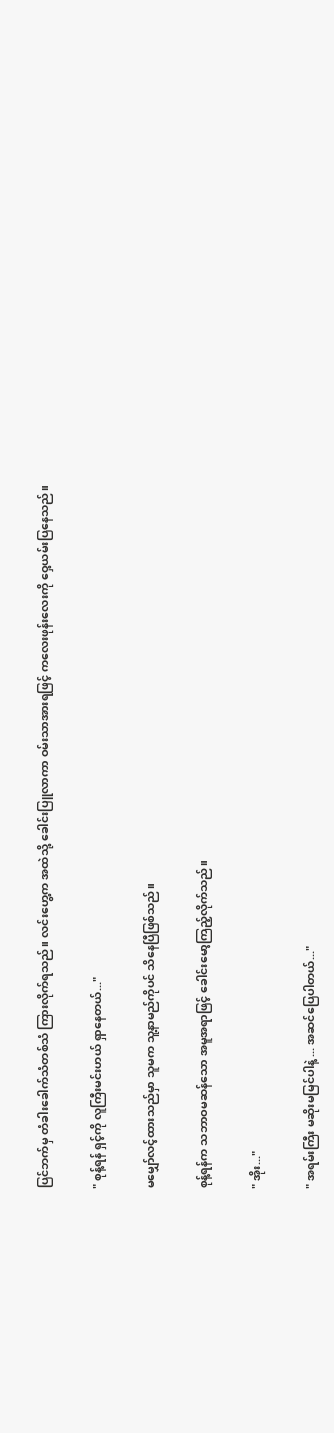ပြင်ဘက်မှ တံခါးခေါက်သံတစ်သံ ကြားလိုက်ရသည်။ လင်းဟွေ့က အထဲသို့ ခေါင်းပြူလာကာ ဝမ်းသာအားရဖြင့် ကလေးဖုန်းလေးကို ဝှေ့ယမ်းပြနေသည်။

" စုန့်ရန် ရှင့်ကို လူကြီးမင်းဟယ် ရှာနေတယ်..."

မမျှော်လင့်ထားသည်မှာ သူမက သူ့နာမည်ကိုပင် သိနေပြီဖြစ်သည်။

စုန့်ရန်က ‌သဘာဝမဆန်သော အမူအရာဖြင့် ခေါင်းမော့ကြည့်လိုက်သည်။

" အိုး..."

" အရမ်းကြီး မဆိုးမမြင်ပါနဲ့ ... အဆင်ပြေပါတယ်..."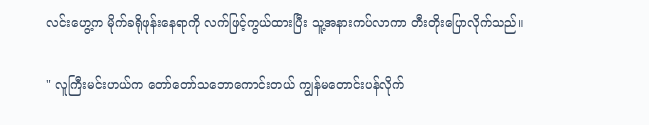လင်းဟွေ့က မိုက်ခရိုဖုန်းနေရာကို လက်ဖြင့်ကွယ်ထားပြီး သူ့အနားကပ်လာကာ တီးတိုးပြောလိုက်သည်။

" လူကြီးမင်းဟယ်က တော်တော်သဘောကောင်းတယ် ကျွန်မတောင်းပန်လိုက်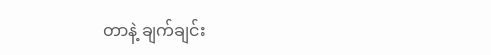တာနဲ့ ချက်ချင်း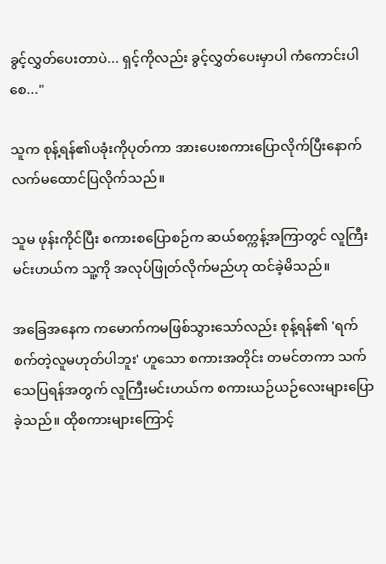ခွင့်လွှတ်ပေးတာပဲ... ရှင့်ကိုလည်း ခွင့်လွှတ်ပေးမှာပါ ကံကောင်းပါစေ..."

သူက စုန့်ရန်၏ပခုံးကိုပုတ်ကာ အားပေးစကားပြောလိုက်ပြီးနောက် လက်မထောင်ပြလိုက်သည်။

သူမ ဖုန်းကိုင်ပြီး စကားစပြောစဉ်က ဆယ်စက္ကန့်အကြာတွင် လူကြီးမင်းဟယ်က သူ့ကို အလုပ်ဖြုတ်လိုက်မည်ဟု ထင်ခဲ့မိသည်။

အခြေအနေက ကမောက်ကမဖြစ်သွားသော်လည်း စုန့်ရန်၏ 'ရက်စက်တဲ့လူမဟုတ်ပါဘူး' ဟူသော စကားအတိုင်း တမင်တကာ သက်သေပြရန်အတွက် လူကြီးမင်းဟယ်က စကားယဉ်ယဉ်လေးများပြောခဲ့သည်။ ထိုစကားများကြောင့်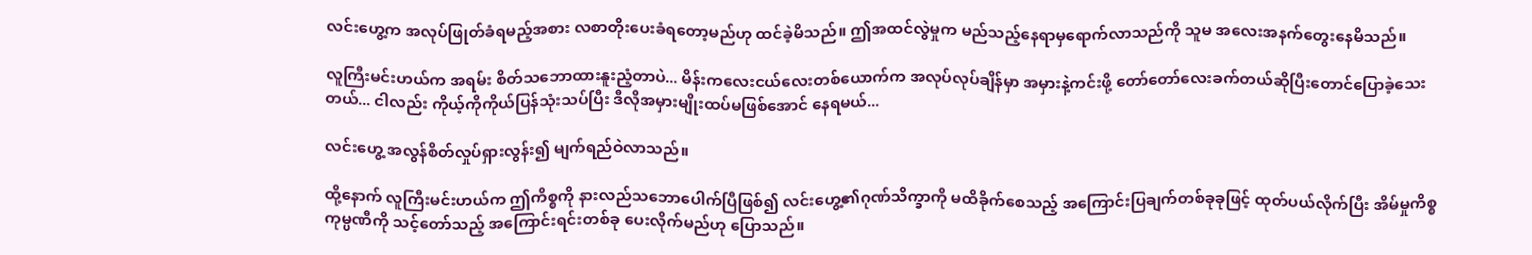လင်းဟွေ့က အလုပ်ဖြုတ်ခံရမည့်အစား လစာတိုးပေးခံရတော့မည်ဟု ထင်ခဲ့မိသည်။ ဤအထင်လွဲမှုက မည်သည့်နေရာမှရောက်လာသည်ကို သူမ အလေးအနက်တွေးနေမိသည်။

လူကြီးမင်းဟယ်က အရမ်း စိတ်သဘောထားနူးညံ့တာပဲ... မိန်းကလေးငယ်လေးတစ်ယောက်က အလုပ်လုပ်ချိန်မှာ အမှားနဲ့ကင်းဖို့ တော်တော်လေးခက်တယ်ဆိုပြီးတောင်ပြောခဲ့သေးတယ်... ငါလည်း ကိုယ့်ကိုကိုယ်ပြန်သုံးသပ်ပြီး ဒီလိုအမှားမျိုးထပ်မဖြစ်အောင် နေရမယ်...

လင်းဟွေ့ အလွန်စိတ်လှုပ်ရှားလွန်း၍ မျက်ရည်ဝဲလာသည်။

ထို့နောက် လူကြီးမင်းဟယ်က ဤကိစ္စကို နားလည်သဘောပေါက်ပြီဖြစ်၍ လင်းဟွေ့၏ဂုဏ်သိက္ခာကို မထိခိုက်စေသည့် အကြောင်းပြချက်တစ်ခုခုဖြင့် ထုတ်ပယ်လိုက်ပြီး အိမ်မှုကိစ္စကုမ္ပဏီကို သင့်တော်သည့် အကြောင်းရင်းတစ်ခု ပေးလိုက်မည်ဟု ပြောသည်။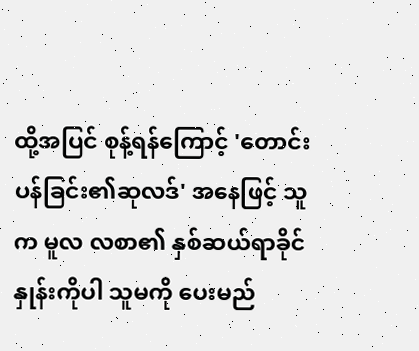ထို့အပြင် စုန့်ရန်ကြောင့် 'တောင်းပန်ခြင်း၏ဆုလဒ်' အနေဖြင့် သူက မူလ လစာ၏ နှစ်ဆယ်ရာခိုင်နှုန်းကိုပါ သူမကို ပေးမည်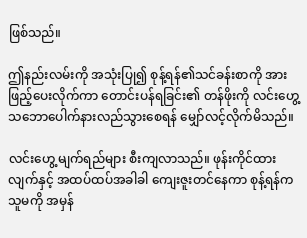ဖြစ်သည်။

ဤနည်းလမ်းကို အသုံးပြု၍ စုန့်ရန်၏သင်ခန်းစာကို အားဖြည့်ပေးလိုက်ကာ တောင်းပန်ရခြင်း၏ တန်ဖိုးကို လင်းဟွေ့ သဘောပေါက်နားလည်သွားစေရန် မျှော်လင့်လိုက်မိသည်။

လင်းဟွေ့ မျက်ရည်များ စီးကျလာသည်။ ဖုန်းကိုင်ထားလျက်နှင့် အထပ်ထပ်အခါခါ ကျေးဇူးတင်နေကာ စုန့်ရန်က သူမကို အမှန်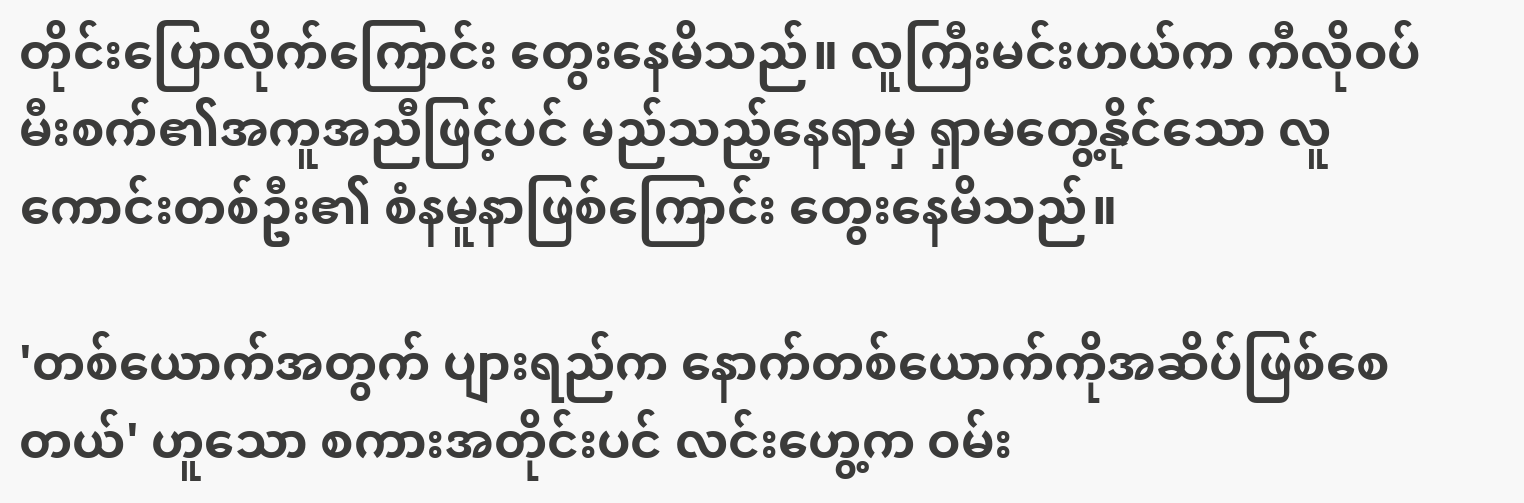တိုင်းပြောလိုက်ကြောင်း တွေးနေမိသည်။ လူကြီးမင်းဟယ်က ကီလိုဝပ်မီးစက်၏အကူအညီဖြင့်ပင် မည်သည့်နေရာမှ ရှာမတွေ့နိုင်သော လူကောင်းတစ်ဦး၏ စံနမူနာဖြစ်ကြောင်း တွေးနေမိသည်။

'တစ်ယောက်အတွက် ပျားရည်က နောက်တစ်ယောက်ကိုအဆိပ်ဖြစ်စေတယ်' ဟူသော စကားအတိုင်းပင် လင်းဟွေ့က ဝမ်း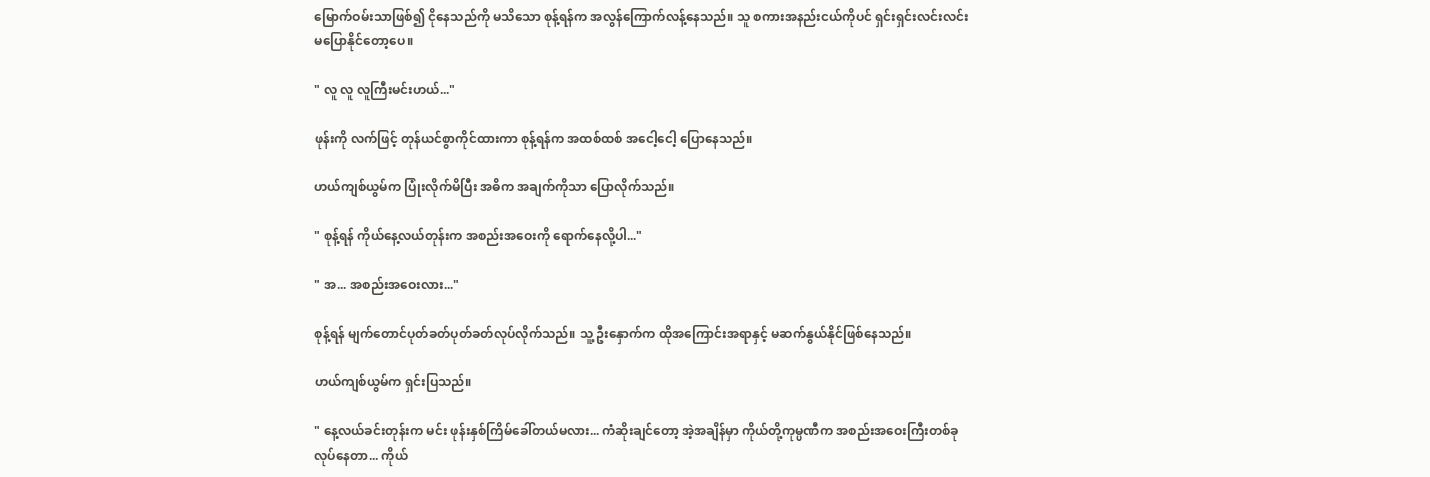မြောက်ဝမ်းသာဖြစ်၍ ငိုနေသည်ကို မသိသော စုန့်ရန်က အလွန်ကြောက်လန့်နေသည်။ သူ စကားအနည်းငယ်ကိုပင် ရှင်းရှင်းလင်းလင်း မပြောနိုင်တော့ပေ။

" လူ လူ လူကြီးမင်းဟယ်..."

ဖုန်းကို လက်ဖြင့် တုန်ယင်စွာကိုင်ထားကာ စုန့်ရန်က အထစ်ထစ် အငေါ့ငေါ့ ပြောနေသည်။

ဟယ်ကျစ်ယွမ်က ပြုံးလိုက်မိပြီး အဓိက အချက်ကိုသာ ပြောလိုက်သည်။

" စုန့်ရန် ကိုယ်နေ့လယ်တုန်းက အစည်းအဝေးကို ရောက်နေလို့ပါ..."

" အ... အစည်းအဝေးလား..."

စုန့်ရန် မျက်တောင်ပုတ်ခတ်ပုတ်ခတ်လုပ်လိုက်သည်။ သူ့ ဦးနှောက်က ထိုအကြောင်းအရာနှင့် မဆက်နွယ်နိုင်ဖြစ်နေသည်။

ဟယ်ကျစ်ယွမ်က ရှင်းပြသည်။

" နေ့လယ်ခင်းတုန်းက မင်း ဖုန်းနှစ်ကြိမ်ခေါ်တယ်မလား... ကံဆိုးချင်တော့ အဲ့အချိန်မှာ ကိုယ်တို့ကုမ္ပဏီက အစည်းအဝေးကြီးတစ်ခုလုပ်နေတာ... ကိုယ်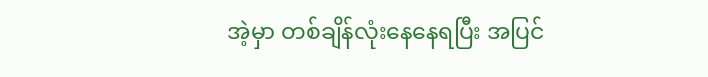အဲ့မှာ တစ်ချိန်လုံးနေနေရပြီး အပြင်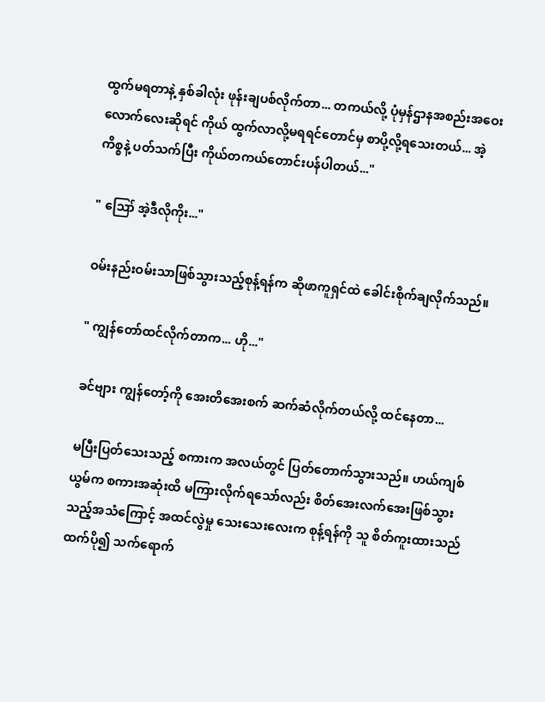ထွက်မရတာနဲ့ နှစ်ခါလုံး ဖုန်းချပစ်လိုက်တာ... တကယ်လို့ ပုံမှန်ဌာနအစည်းအဝေးလောက်လေးဆိုရင် ကိုယ် ထွက်လာလို့မရရင်တောင်မှ စာပို့လို့ရသေးတယ်... အဲ့ကိစ္စနဲ့ ပတ်သက်ပြီး ကိုယ်တကယ်တောင်းပန်ပါတယ်..."

" ဪ အဲ့ဒီလိုကိုး..."

ဝမ်းနည်းဝမ်းသာဖြစ်သွားသည့်စုန့်ရန်က ဆိုဖာကူရှင်ထဲ ခေါင်းစိုက်ချလိုက်သည်။

" ကျွန်တော်ထင်လိုက်တာက... ဟို..."

ခင်ဗျား ကျွန်တော့်ကို အေးတိအေးစက် ဆက်ဆံလိုက်တယ်လို့ ထင်နေတာ...

မပြီးပြတ်သေးသည့် စကားက အလယ်တွင် ပြတ်တောက်သွားသည်။ ဟယ်ကျစ်ယွမ်က စကားအဆုံးထိ မကြားလိုက်ရသော်လည်း စိတ်အေးလက်အေးဖြစ်သွားသည့်အသံကြောင့် အထင်လွဲမှု သေးသေးလေးက စုန့်ရန်ကို သူ စိတ်ကူးထားသည်ထက်ပို၍ သက်ရောက်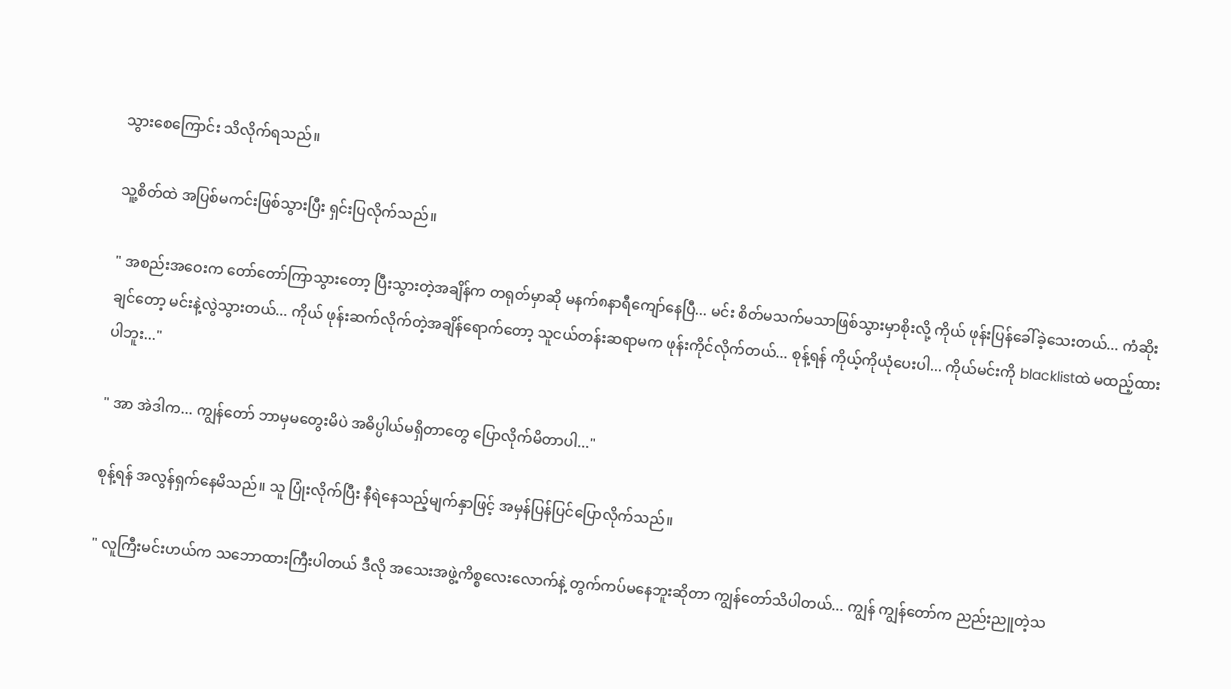သွားစေကြောင်း သိလိုက်ရသည်။

သူ့စိတ်ထဲ အပြစ်မကင်းဖြစ်သွားပြီး ရှင်းပြလိုက်သည်။

" အစည်းအဝေးက တော်တော်ကြာသွားတော့ ပြီးသွားတဲ့အချိန်က တရုတ်မှာဆို မနက်၈နာရီကျော်နေပြီ... မင်း စိတ်မသက်မသာဖြစ်သွားမှာစိုးလို့ ကိုယ် ဖုန်းပြန်ခေါ်ခဲ့သေးတယ်... ကံဆိုးချင်တော့ မင်းနဲ့လွဲသွားတယ်... ကိုယ် ဖုန်းဆက်လိုက်တဲ့အချိန်ရောက်တော့ သူငယ်တန်းဆရာမက ဖုန်းကိုင်လိုက်တယ်... စုန့်ရန် ကိုယ့်ကိုယုံပေးပါ... ကိုယ်မင်းကို blacklistထဲ မထည့်ထားပါဘူး..."

" အာ အဲဒါက... ကျွန်တော် ဘာမှမတွေးမိပဲ အဓိပ္ပါယ်မရှိတာတွေ ပြောလိုက်မိတာပါ..."

စုန့်ရန် အလွန်ရှက်နေမိသည်။ သူ ပြုံးလိုက်ပြီး နီရဲနေသည့်မျက်နှာဖြင့် အမှန်ပြန်ပြင်ပြောလိုက်သည်။

" လူကြီးမင်းဟယ်က သဘောထားကြီးပါတယ် ဒီလို အသေးအဖွဲ့ကိစ္စလေးလောက်နဲ့ တွက်ကပ်မနေဘူးဆိုတာ ကျွန်တော်သိပါတယ်... ကျွန် ကျွန်တော်က ညည်းညူတဲ့သ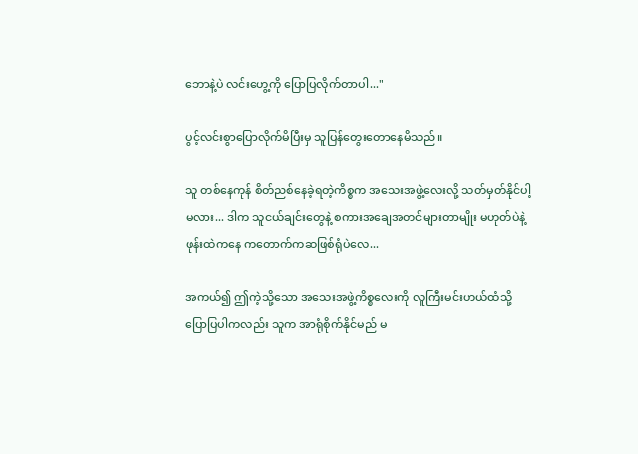ဘောနဲ့ပဲ လင်းဟွေ့ကို ပြောပြလိုက်တာပါ..."

ပွင့်လင်းစွာပြောလိုက်မိပြီးမှ သူပြန်တွေးတောနေမိသည်။

သူ တစ်နေကုန် စိတ်ညစ်နေခဲ့ရတဲ့ကိစ္စက အသေးအဖွဲ့လေးလို့ သတ်မှတ်နိုင်ပါ့မလား... ဒါက သူငယ်ချင်းတွေနဲ့ စကားအချေအတင်များတာမျိုး မဟုတ်ပဲနဲ့ ဖုန်းထဲကနေ ကတောက်ကဆဖြစ်ရုံပဲလေ...

အကယ်၍ ဤကဲ့သို့သော အသေးအဖွဲ့ကိစ္စလေးကို လူကြီးမင်းဟယ်ထံသို့ ပြောပြပါကလည်း သူက အာရုံစိုက်နိုင်မည် မ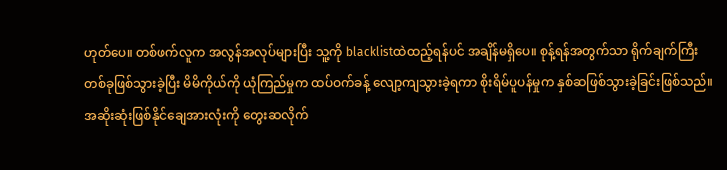ဟုတ်ပေ။ တစ်ဖက်လူက အလွန်အလုပ်များပြီး သူ့ကို blacklistထဲထည့်ရန်ပင် အချိန်မရှိပေ။ စုန့်ရန်အတွက်သာ ရိုက်ချက်ကြီးတစ်ခုဖြစ်သွားခဲ့ပြီး မိမိကိုယ်ကို ယုံကြည်မှုက ထပ်ဝက်ခန့် လျော့ကျသွားခဲ့ရကာ စိုးရိမ်ပူပန်မှုက နှစ်ဆဖြစ်သွားခဲ့ခြင်းဖြစ်သည်။ အဆိုးဆုံးဖြစ်နိုင်ချေအားလုံးကို တွေးဆလိုက်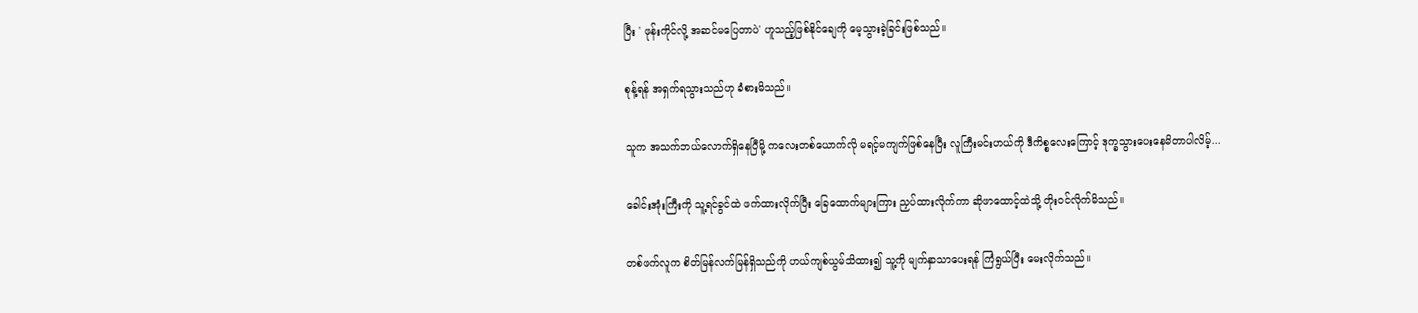ပြီး ' ဖုန်းကိုင်လို့ အဆင်မပြေတာပဲ' ဟူသည့်ဖြစ်နိုင်ချေကို မေ့သွားခဲ့ခြင်းဖြစ်သည်။

စုန့်ရန် အရှက်ရသွားသည်ဟု ခံစားမိသည်။

သူက အသက်ဘယ်လောက်ရှိနေပြီမို့ ကလေးတစ်ယောက်လို မရင့်မကျက်ဖြစ်နေပြီး လူကြီးမင်းဟယ်ကို ဒီကိစ္စလေးကြောင့် ဒုက္ခသွားပေးနေမိတာပါလိမ့်...

ခေါင်းအုံးကြီးကို သူ့ရင်ခွင်ထဲ ဖက်ထားလိုက်ပြီး ခြေထောက်များကြား ညှပ်ထားလိုက်ကာ ဆိုဖာထောင့်ထဲသို့ တိုးဝင်လိုက်မိသည်။

တစ်ဖက်လူက စိတ်မြန်လက်မြန်ရှိသည်ကို ဟယ်ကျစ်ယွမ်သိထား၍ သူ့ကို မျက်နှာသာပေးရန် ကြံရွယ်ပြီး မေးလိုက်သည်။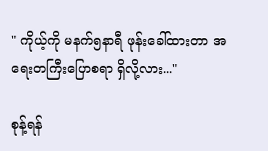" ကိုယ့်ကို မနက်၅နာရီ ဖုန်းခေါ်ထားတာ အရေးတကြီးပြောစရာ ရှိလို့လား..."

စုန့်ရန်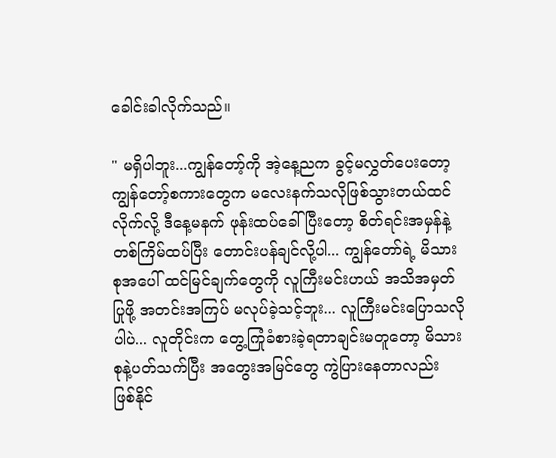ခေါင်းခါလိုက်သည်။

" မရှိပါဘူး...ကျွန်တော့်ကို အဲ့နေ့ညက ခွင့်မလွှတ်ပေးတော့ ကျွန်တော့်စကားတွေက မလေးနက်သလိုဖြစ်သွားတယ်ထင်လိုက်လို့ ဒီနေ့မနက် ဖုန်းထပ်ခေါ်ပြီးတော့ စိတ်ရင်းအမှန်နဲ့ တစ်ကြိမ်ထပ်ပြီး တောင်းပန်ချင်လို့ပါ... ကျွန်တော်ရဲ့ မိသားစုအပေါ် ထင်မြင်ချက်တွေကို လူကြီးမင်းဟယ် အသိအမှတ်ပြုဖို့ အတင်းအကြပ် မလုပ်ခဲ့သင့်ဘူး... လူကြီးမင်းပြောသလိုပါပဲ... လူတိုင်းက တွေ့ကြုံခံစားခဲ့ရတာချင်းမတူတော့ မိသားစုနဲ့ပတ်သက်ပြီး အတွေးအမြင်တွေ ကွဲပြားနေတာလည်း ဖြစ်နိုင်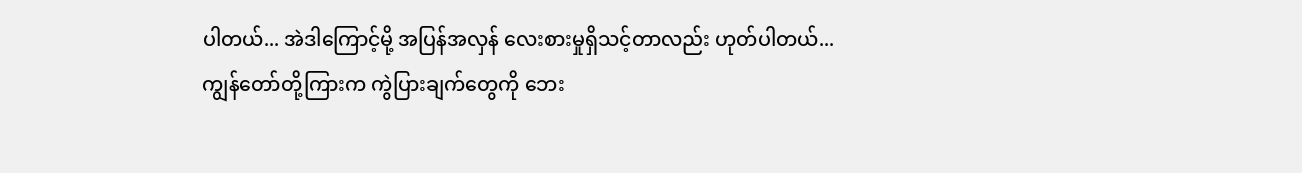ပါတယ်... အဲဒါကြောင့်မို့ အပြန်အလှန် လေးစားမှုရှိသင့်တာလည်း ဟုတ်ပါတယ်... ကျွန်တော်တို့ကြားက ကွဲပြားချက်တွေကို ဘေး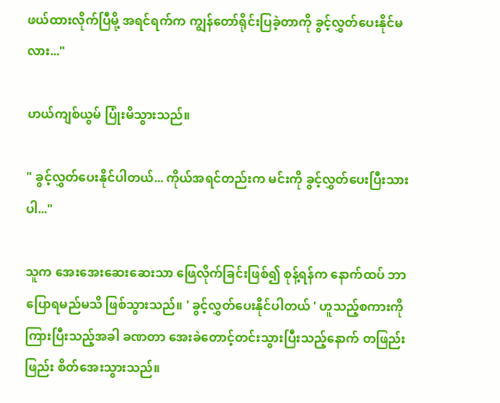ဖယ်ထားလိုက်ပြီမို့ အရင်ရက်က ကျွန်တော်ရိုင်းပြခဲ့တာကို ခွင့်လွှတ်ပေးနိုင်မလား..."

ဟယ်ကျစ်ယွမ် ပြုံးမိသွားသည်။

" ခွင့်လွှတ်ပေးနိုင်ပါတယ်... ကိုယ်အရင်တည်းက မင်းကို ခွင့်လွှတ်ပေးပြီးသားပါ..."

သူက အေးအေးဆေးဆေးသာ ဖြေလိုက်ခြင်းဖြစ်၍ စုန့်ရန်က နောက်ထပ် ဘာပြောရမည်မသိ ဖြစ်သွားသည်။ ' ခွင့်လွှတ်ပေးနိုင်ပါတယ် ' ဟူသည့်စကားကို ကြားပြီးသည့်အခါ ခဏတာ အေးခဲတောင့်တင်းသွားပြီးသည့်နောက် တဖြည်းဖြည်း စိတ်အေးသွားသည်။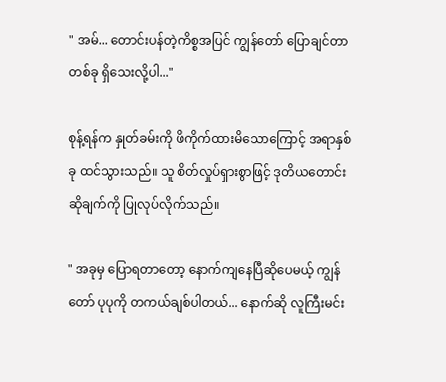" အမ်... တောင်းပန်တဲ့ကိစ္စအပြင် ကျွန်တော် ပြောချင်တာတစ်ခု ရှိသေးလို့ပါ..."

စုန့်ရန်က နှုတ်ခမ်းကို ဖိကိုက်ထားမိသောကြောင့် အရာနှစ်ခု ထင်သွားသည်။ သူ စိတ်လှုပ်ရှားစွာဖြင့် ဒုတိယတောင်းဆိုချက်ကို ပြုလုပ်လိုက်သည်။

" အခုမှ ပြောရတာတော့ နောက်ကျနေပြီဆိုပေမယ့် ကျွန်တော် ပုပုကို တကယ်ချစ်ပါတယ်... နောက်ဆို လူကြီးမင်း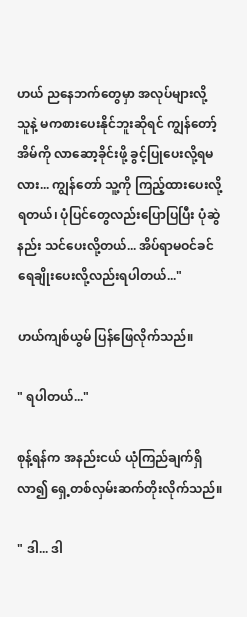ဟယ် ညနေဘက်တွေမှာ အလုပ်များလို့ သူနဲ့ မကစားပေးနိုင်ဘူးဆိုရင် ကျွန်တော့်အိမ်ကို လာဆော့ခိုင်းဖို့ ခွင့်ပြုပေးလို့ရမလား... ကျွန်တော် သူ့ကို ကြည့်ထားပေးလို့ရတယ်၊ ပုံပြင်တွေလည်းပြောပြပြီး ပုံဆွဲနည်း သင်ပေးလို့တယ်... အိပ်ရာမဝင်ခင် ရေချိုးပေးလို့လည်းရပါတယ်..."

ဟယ်ကျစ်ယွမ် ပြန်ဖြေလိုက်သည်။

" ရပါတယ်..."

စုန့်ရန်က အနည်းငယ် ယုံကြည်ချက်ရှိလာ၍ ရှေ့တစ်လှမ်းဆက်တိုးလိုက်သည်။

" ဒါ... ဒါ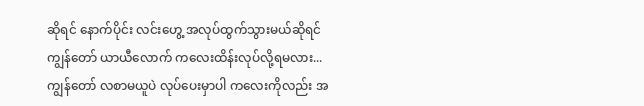ဆိုရင် နောက်ပိုင်း လင်းဟွေ့ အလုပ်ထွက်သွားမယ်ဆိုရင် ကျွန်တော် ယာယီလောက် ကလေးထိန်းလုပ်လို့ရမလား... ကျွန်တော် လစာမယူပဲ လုပ်ပေးမှာပါ ကလေးကိုလည်း အ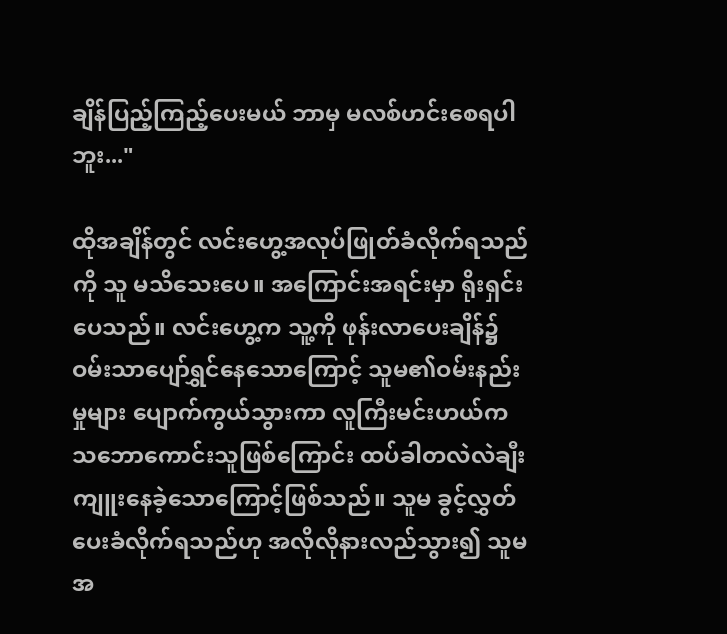ချိန်ပြည့်ကြည့်ပေးမယ် ဘာမှ မလစ်ဟင်းစေရပါဘူး..."

ထိုအချိန်တွင် လင်းဟွေ့အလုပ်ဖြုတ်ခံလိုက်ရသည်ကို သူ မသိသေးပေ။ အကြောင်းအရင်းမှာ ရိုးရှင်းပေသည်။ လင်းဟွေ့က သူ့ကို ဖုန်းလာပေးချိန်၌ ဝမ်းသာပျော်ရွှင်နေသောကြောင့် သူမ၏ဝမ်းနည်းမှုများ ပျောက်ကွယ်သွားကာ လူကြီးမင်းဟယ်က သဘောကောင်းသူဖြစ်ကြောင်း ထပ်ခါတလဲလဲချီးကျူးနေခဲ့သောကြောင့်ဖြစ်သည်။ သူမ ခွင့်လွှတ်ပေးခံလိုက်ရသည်ဟု အလိုလိုနားလည်သွား၍ သူမအ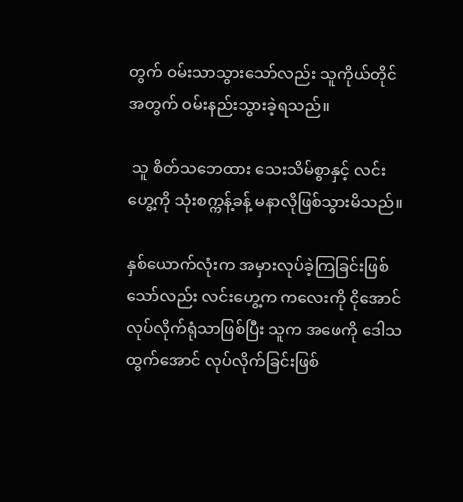တွက် ဝမ်းသာသွားသော်လည်း သူကိုယ်တိုင်အတွက် ဝမ်းနည်းသွားခဲ့ရသည်။

 သူ စိတ်သဘေထား သေးသိမ်စွာနှင့် လင်းဟွေ့ကို သုံးစက္ကန့်ခန့် မနာလိုဖြစ်သွားမိသည်။

နှစ်ယောက်လုံးက အမှားလုပ်ခဲ့ကြခြင်းဖြစ်သော်လည်း လင်းဟွေ့က ကလေးကို ငိုအောင်လုပ်လိုက်ရုံသာဖြစ်ပြီး သူက အဖေကို ဒေါသထွက်အောင် လုပ်လိုက်ခြင်းဖြစ်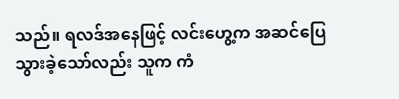သည်။ ရလဒ်အနေဖြင့် လင်းဟွေ့က အဆင်ပြေသွား‌ခဲ့သော်လည်း သူက ကံ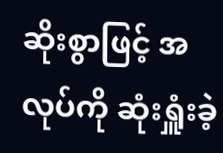ဆိုးစွာဖြင့် အလုပ်ကို ဆုံးရှူံးခဲ့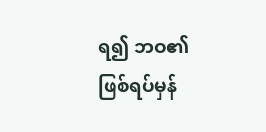ရ၍ ဘဝ၏ ဖြစ်ရပ်မှန်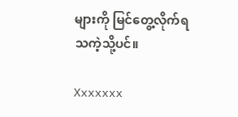များကို မြင်တွေ့လိုက်ရသကဲ့သို့ပင်။

Xxxxxxx